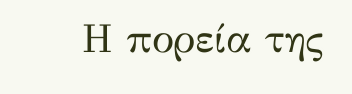Η πορεία της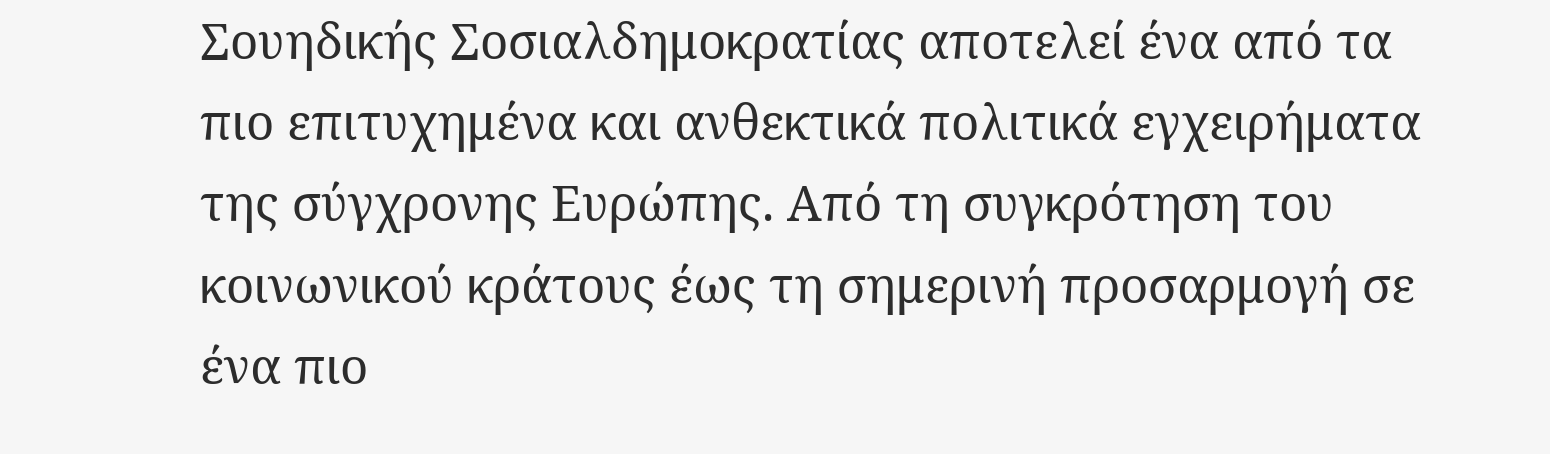Σουηδικής Σοσιαλδημοκρατίας αποτελεί ένα από τα πιο επιτυχημένα και ανθεκτικά πολιτικά εγχειρήματα της σύγχρονης Ευρώπης. Από τη συγκρότηση του κοινωνικού κράτους έως τη σημερινή προσαρμογή σε ένα πιο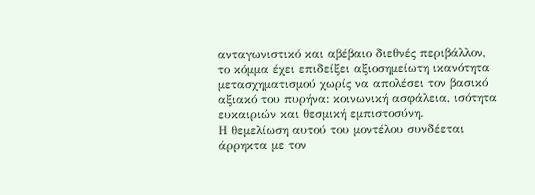ανταγωνιστικό και αβέβαιο διεθνές περιβάλλον, το κόμμα έχει επιδείξει αξιοσημείωτη ικανότητα μετασχηματισμού χωρίς να απολέσει τον βασικό αξιακό του πυρήνα: κοινωνική ασφάλεια, ισότητα ευκαιριών και θεσμική εμπιστοσύνη.
Η θεμελίωση αυτού του μοντέλου συνδέεται άρρηκτα με τον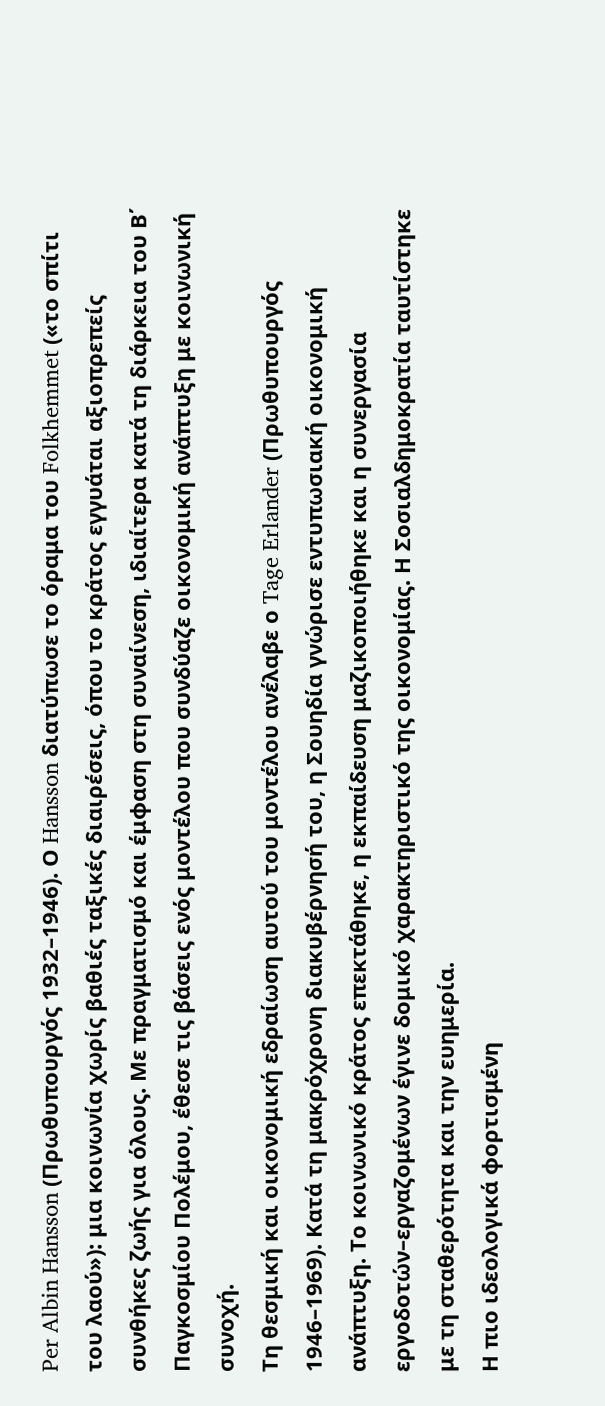Per Albin Hansson (Πρωθυπουργός 1932–1946). Ο Hansson διατύπωσε το όραμα του Folkhemmet («το σπίτι του λαού»): μια κοινωνία χωρίς βαθιές ταξικές διαιρέσεις, όπου το κράτος εγγυάται αξιοπρεπείς συνθήκες ζωής για όλους. Με πραγματισμό και έμφαση στη συναίνεση, ιδιαίτερα κατά τη διάρκεια του Β΄ Παγκοσμίου Πολέμου, έθεσε τις βάσεις ενός μοντέλου που συνδύαζε οικονομική ανάπτυξη με κοινωνική συνοχή.
Τη θεσμική και οικονομική εδραίωση αυτού του μοντέλου ανέλαβε ο Tage Erlander (Πρωθυπουργός 1946–1969). Κατά τη μακρόχρονη διακυβέρνησή του, η Σουηδία γνώρισε εντυπωσιακή οικονομική ανάπτυξη. Το κοινωνικό κράτος επεκτάθηκε, η εκπαίδευση μαζικοποιήθηκε και η συνεργασία εργοδοτών–εργαζομένων έγινε δομικό χαρακτηριστικό της οικονομίας. Η Σοσιαλδημοκρατία ταυτίστηκε με τη σταθερότητα και την ευημερία.
Η πιο ιδεολογικά φορτισμένη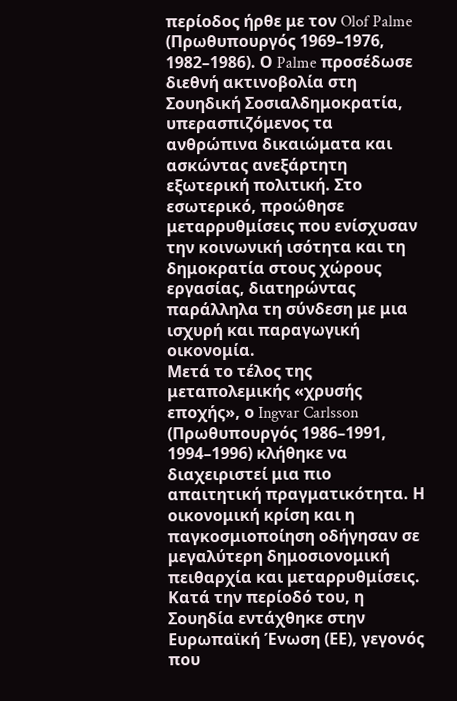περίοδος ήρθε με τον Olof Palme (Πρωθυπουργός 1969–1976, 1982–1986). Ο Palme προσέδωσε διεθνή ακτινοβολία στη Σουηδική Σοσιαλδημοκρατία, υπερασπιζόμενος τα ανθρώπινα δικαιώματα και ασκώντας ανεξάρτητη εξωτερική πολιτική. Στο εσωτερικό, προώθησε μεταρρυθμίσεις που ενίσχυσαν την κοινωνική ισότητα και τη δημοκρατία στους χώρους εργασίας, διατηρώντας παράλληλα τη σύνδεση με μια ισχυρή και παραγωγική οικονομία.
Μετά το τέλος της μεταπολεμικής «χρυσής εποχής», ο Ingvar Carlsson (Πρωθυπουργός 1986–1991, 1994–1996) κλήθηκε να διαχειριστεί μια πιο απαιτητική πραγματικότητα. Η οικονομική κρίση και η παγκοσμιοποίηση οδήγησαν σε μεγαλύτερη δημοσιονομική πειθαρχία και μεταρρυθμίσεις. Κατά την περίοδό του, η Σουηδία εντάχθηκε στην Ευρωπαϊκή Ένωση (ΕΕ), γεγονός που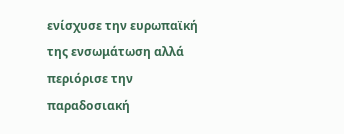ενίσχυσε την ευρωπαϊκή της ενσωμάτωση αλλά περιόρισε την παραδοσιακή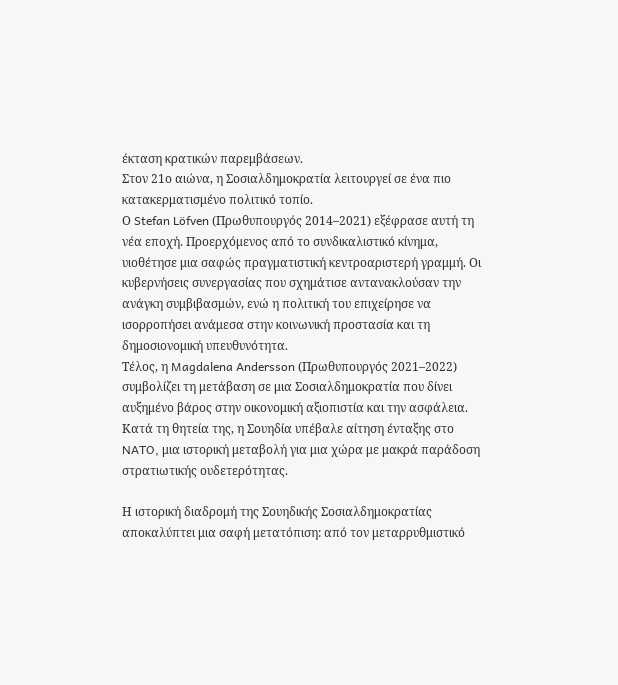έκταση κρατικών παρεμβάσεων.
Στον 21ο αιώνα, η Σοσιαλδημοκρατία λειτουργεί σε ένα πιο κατακερματισμένο πολιτικό τοπίο.
Ο Stefan Löfven (Πρωθυπουργός 2014–2021) εξέφρασε αυτή τη νέα εποχή. Προερχόμενος από το συνδικαλιστικό κίνημα, υιοθέτησε μια σαφώς πραγματιστική κεντροαριστερή γραμμή. Οι κυβερνήσεις συνεργασίας που σχημάτισε αντανακλούσαν την ανάγκη συμβιβασμών, ενώ η πολιτική του επιχείρησε να ισορροπήσει ανάμεσα στην κοινωνική προστασία και τη δημοσιονομική υπευθυνότητα.
Τέλος, η Magdalena Andersson (Πρωθυπουργός 2021–2022) συμβολίζει τη μετάβαση σε μια Σοσιαλδημοκρατία που δίνει αυξημένο βάρος στην οικονομική αξιοπιστία και την ασφάλεια. Κατά τη θητεία της, η Σουηδία υπέβαλε αίτηση ένταξης στο NATO, μια ιστορική μεταβολή για μια χώρα με μακρά παράδοση στρατιωτικής ουδετερότητας.

Η ιστορική διαδρομή της Σουηδικής Σοσιαλδημοκρατίας αποκαλύπτει μια σαφή μετατόπιση: από τον μεταρρυθμιστικό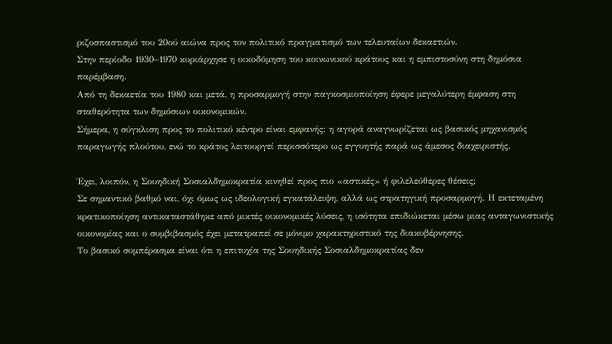ριζοσπαστισμό του 20ού αιώνα προς τον πολιτικό πραγματισμό των τελευταίων δεκαετιών.
Στην περίοδο 1930–1970 κυριάρχησε η οικοδόμηση του κοινωνικού κράτους και η εμπιστοσύνη στη δημόσια παρέμβαση.
Από τη δεκαετία του 1980 και μετά, η προσαρμογή στην παγκοσμιοποίηση έφερε μεγαλύτερη έμφαση στη σταθερότητα των δημόσιων οικονομικών.
Σήμερα, η σύγκλιση προς το πολιτικό κέντρο είναι εμφανής: η αγορά αναγνωρίζεται ως βασικός μηχανισμός παραγωγής πλούτου, ενώ το κράτος λειτουργεί περισσότερο ως εγγυητής παρά ως άμεσος διαχειριστής.

Έχει, λοιπόν, η Σουηδική Σοσιαλδημοκρατία κινηθεί προς πιο «αστικές» ή φιλελεύθερες θέσεις;
Σε σημαντικό βαθμό ναι, όχι όμως ως ιδεολογική εγκατάλειψη, αλλά ως στρατηγική προσαρμογή. Η εκτεταμένη κρατικοποίηση αντικαταστάθηκε από μικτές οικονομικές λύσεις, η ισότητα επιδιώκεται μέσω μιας ανταγωνιστικής οικονομίας και ο συμβιβασμός έχει μετατραπεί σε μόνιμο χαρακτηριστικό της διακυβέρνησης.
Το βασικό συμπέρασμα είναι ότι η επιτυχία της Σουηδικής Σοσιαλδημοκρατίας δεν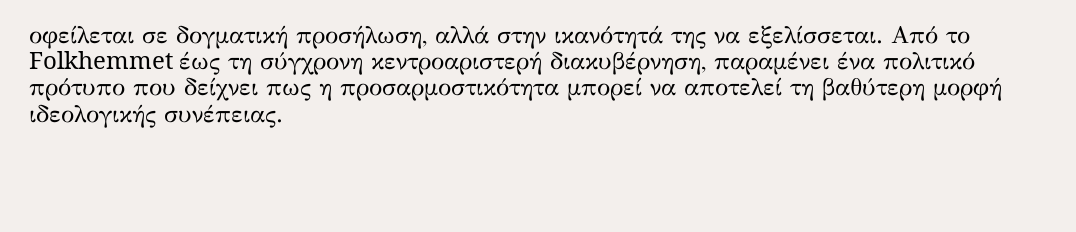οφείλεται σε δογματική προσήλωση, αλλά στην ικανότητά της να εξελίσσεται. Από το Folkhemmet έως τη σύγχρονη κεντροαριστερή διακυβέρνηση, παραμένει ένα πολιτικό πρότυπο που δείχνει πως η προσαρμοστικότητα μπορεί να αποτελεί τη βαθύτερη μορφή ιδεολογικής συνέπειας.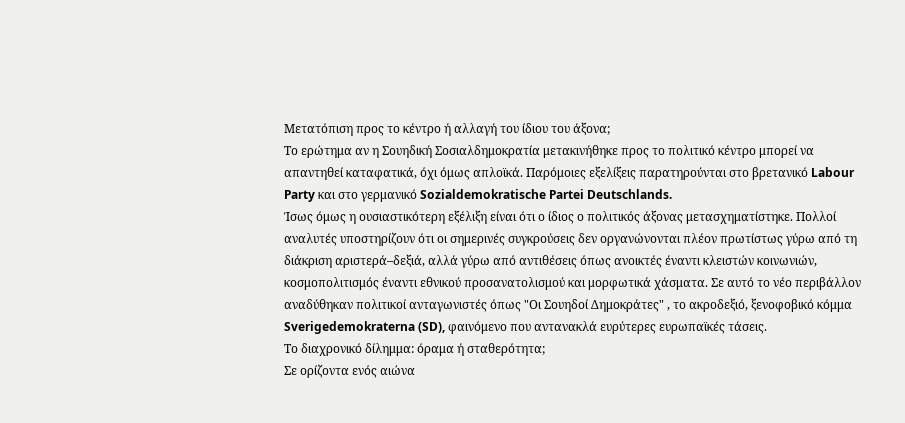Μετατόπιση προς το κέντρο ή αλλαγή του ίδιου του άξονα;
Το ερώτημα αν η Σουηδική Σοσιαλδημοκρατία μετακινήθηκε προς το πολιτικό κέντρο μπορεί να απαντηθεί καταφατικά, όχι όμως απλοϊκά. Παρόμοιες εξελίξεις παρατηρούνται στο βρετανικό Labour Party και στο γερμανικό Sozialdemokratische Partei Deutschlands.
Ίσως όμως η ουσιαστικότερη εξέλιξη είναι ότι ο ίδιος ο πολιτικός άξονας μετασχηματίστηκε. Πολλοί αναλυτές υποστηρίζουν ότι οι σημερινές συγκρούσεις δεν οργανώνονται πλέον πρωτίστως γύρω από τη διάκριση αριστερά–δεξιά, αλλά γύρω από αντιθέσεις όπως ανοικτές έναντι κλειστών κοινωνιών, κοσμοπολιτισμός έναντι εθνικού προσανατολισμού και μορφωτικά χάσματα. Σε αυτό το νέο περιβάλλον αναδύθηκαν πολιτικοί ανταγωνιστές όπως "Οι Σουηδοί Δημοκράτες" , το ακροδεξιό, ξενοφοβικό κόμμα Sverigedemokraterna (SD), φαινόμενο που αντανακλά ευρύτερες ευρωπαϊκές τάσεις.
Το διαχρονικό δίλημμα: όραμα ή σταθερότητα;
Σε ορίζοντα ενός αιώνα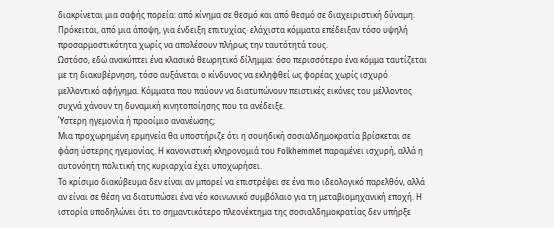διακρίνεται μια σαφής πορεία: από κίνημα σε θεσμό και από θεσμό σε διαχειριστική δύναμη. Πρόκειται, από μια άποψη, για ένδειξη επιτυχίας· ελάχιστα κόμματα επέδειξαν τόσο υψηλή προσαρμοστικότητα χωρίς να απολέσουν πλήρως την ταυτότητά τους.
Ωστόσο, εδώ ανακύπτει ένα κλασικό θεωρητικό δίλημμα: όσο περισσότερο ένα κόμμα ταυτίζεται με τη διακυβέρνηση, τόσο αυξάνεται ο κίνδυνος να εκληφθεί ως φορέας χωρίς ισχυρό μελλοντικό αφήγημα. Κόμματα που παύουν να διατυπώνουν πειστικές εικόνες του μέλλοντος συχνά χάνουν τη δυναμική κινητοποίησης που τα ανέδειξε.
Ύστερη ηγεμονία ή προοίμιο ανανέωσης;
Μια προχωρημένη ερμηνεία θα υποστήριζε ότι η σουηδική σοσιαλδημοκρατία βρίσκεται σε φάση ύστερης ηγεμονίας. Η κανονιστική κληρονομιά του Folkhemmet παραμένει ισχυρή, αλλά η αυτονόητη πολιτική της κυριαρχία έχει υποχωρήσει.
Το κρίσιμο διακύβευμα δεν είναι αν μπορεί να επιστρέψει σε ένα πιο ιδεολογικό παρελθόν, αλλά αν είναι σε θέση να διατυπώσει ένα νέο κοινωνικό συμβόλαιο για τη μεταβιομηχανική εποχή. Η ιστορία υποδηλώνει ότι το σημαντικότερο πλεονέκτημα της σοσιαλδημοκρατίας δεν υπήρξε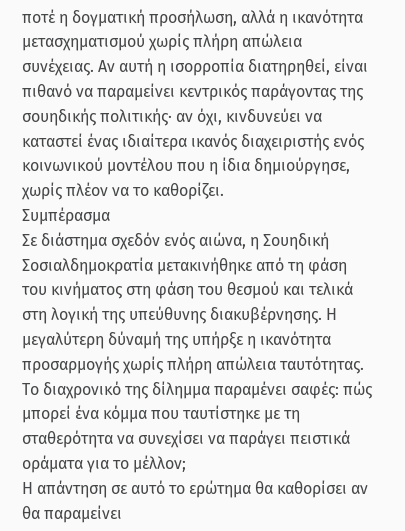ποτέ η δογματική προσήλωση, αλλά η ικανότητα μετασχηματισμού χωρίς πλήρη απώλεια συνέχειας. Αν αυτή η ισορροπία διατηρηθεί, είναι πιθανό να παραμείνει κεντρικός παράγοντας της σουηδικής πολιτικής· αν όχι, κινδυνεύει να καταστεί ένας ιδιαίτερα ικανός διαχειριστής ενός κοινωνικού μοντέλου που η ίδια δημιούργησε, χωρίς πλέον να το καθορίζει.
Συμπέρασμα
Σε διάστημα σχεδόν ενός αιώνα, η Σουηδική Σοσιαλδημοκρατία μετακινήθηκε από τη φάση του κινήματος στη φάση του θεσμού και τελικά στη λογική της υπεύθυνης διακυβέρνησης. Η μεγαλύτερη δύναμή της υπήρξε η ικανότητα προσαρμογής χωρίς πλήρη απώλεια ταυτότητας.
Το διαχρονικό της δίλημμα παραμένει σαφές: πώς μπορεί ένα κόμμα που ταυτίστηκε με τη σταθερότητα να συνεχίσει να παράγει πειστικά οράματα για το μέλλον;
Η απάντηση σε αυτό το ερώτημα θα καθορίσει αν θα παραμείνει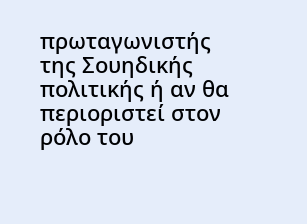πρωταγωνιστής της Σουηδικής πολιτικής ή αν θα περιοριστεί στον ρόλο του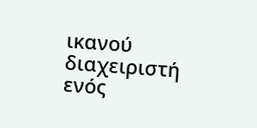ικανού διαχειριστή ενός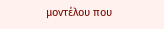μοντέλου που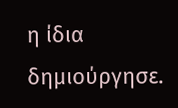η ίδια δημιούργησε.